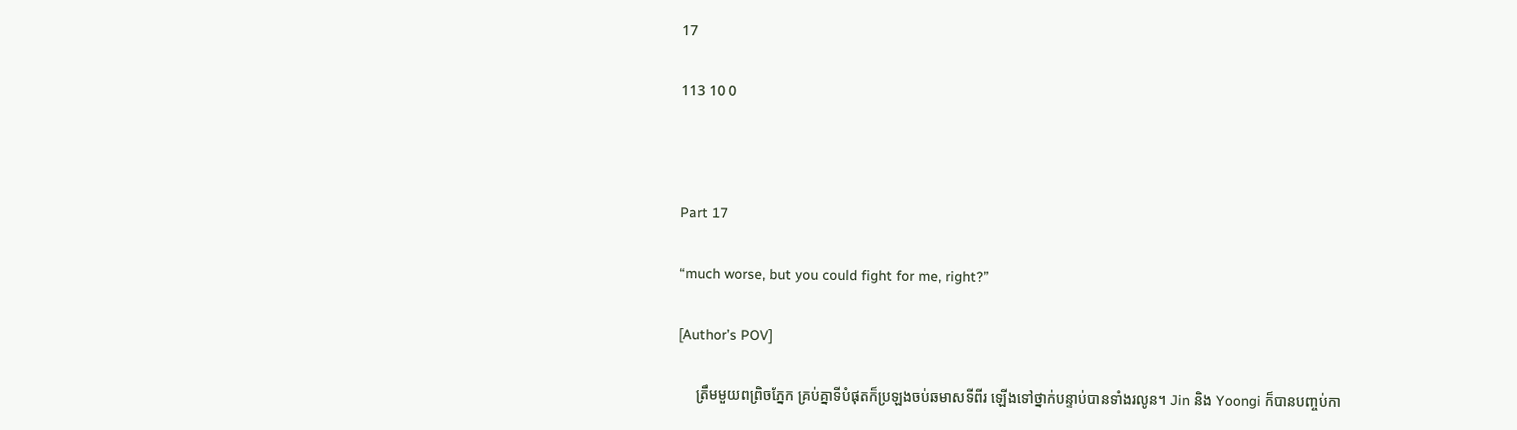17

113 10 0



Part 17

“much worse, but you could fight for me, right?”

[Author’s POV]

     ត្រឹមមួយពព្រិចភ្នែក គ្រប់គ្នាទីបំផុតក៏ប្រឡងចប់ឆមាសទីពីរ ឡើងទៅថ្នាក់បន្ទាប់បានទាំងរលូន។ Jin និង Yoongi ក៏បានបញ្ចប់កា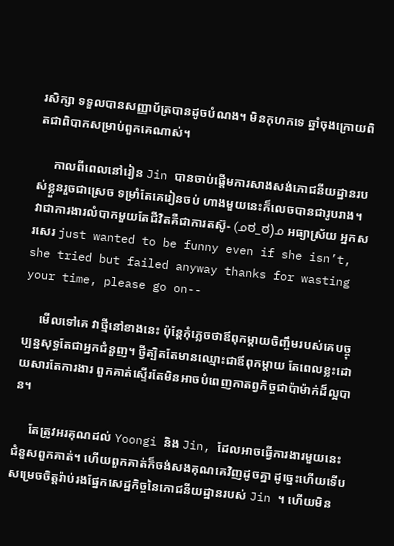រសិក្សា ទទួលបានសញ្ញាប័ត្របានដូចបំណង។ មិនកុហកទេ ឆ្នាំចុងក្រោយពិតជាពិបាកសម្រាប់ពួកគេណាស់។

     កាលពីពេលនៅរៀន Jin បានចាប់ផ្ដើមការសាងសង់ភោជនីយដ្ឋានរបស់ខ្លួនរួចជាស្រេច ទម្រាំតែគេរៀនចប់ ហាងមួយនេះក៏លេចបានជារូបរាង។ វាជាការងារលំបាកមួយតែជីវិតគឺជាការតស៊ូ- (ᓄಠ_ಠ)ᓄ អធ្យាស្រ័យ អ្នកសរសេរ just wanted to be funny even if she isn’t, she tried but failed anyway thanks for wasting your time, please go on--

     មើលទៅគេ វាថ្មីនៅខាងនេះ ប៉ុន្តែកុំភ្លេចថាឪពុកម្ដាយចិញ្ចឹមរបស់គេបច្ចុប្បន្នសុទ្ធតែជាអ្នកជំនួញ។ ថ្វីត្បិតតែមានឈ្មោះជាឪពុកម្ដាយ តែពេលខ្លះដោយសារតែការងារ ពួកគាត់ស្ទើរតែមិនអាចបំពេញកាតព្វកិច្ចជាប៉ាម៉ាក់ដ៏ល្អបាន។

     តែត្រូវអរគុណដល់ Yoongi និង Jin, ដែលអាចធ្វើការងារមួយនេះជំនួសពួកគាត់។ ហើយពួកគាត់ក៏ចង់សងគុណគេវិញដូចគ្នា ដូច្នេះហើយទើបសម្រេចចិត្តរ៉ាប់រងផ្នែកសេដ្ឋកិច្ចនៃភោជនីយដ្ឋានរបស់ Jin ។ ហើយមិន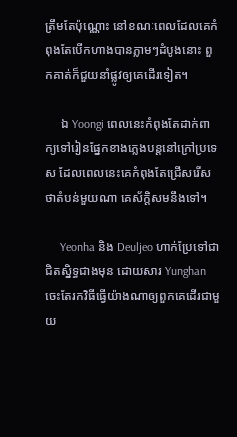ត្រឹមតែប៉ុណ្ណោះ នៅខណៈពេលដែលគេកំពុងតែបើកហាងបានភ្លាមៗដំបូងនោះ ពួកគាត់ក៏ជួយនាំផ្លូវឲ្យគេដើរទៀត។

     ឯ Yoongi ពេលនេះកំពុងតែដាក់ពាក្យទៅរៀនផ្នែកខាងភ្លេងបន្តនៅក្រៅប្រទេស ដែលពេលនេះគេកំពុងតែជ្រើសរើស ថាតំបន់មួយណា គេស័ក្តិសមនឹងទៅ។

     Yeonha និង Deuljeo ហាក់ប្រែទៅជាជិតស្និទ្ធជាងមុន ដោយសារ Yunghan ចេះតែរកវិធីធ្វើយ៉ាងណាឲ្យពួកគេដើរជាមួយ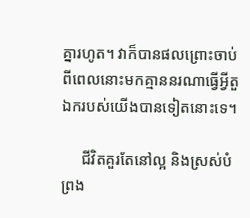គ្នារហូត។ វាក៏បានផលព្រោះចាប់ពីពេលនោះមកគ្មាននរណាធ្វើអ្វីតួឯករបស់យើងបានទៀតនោះទេ។

     ជីវិតគួរតែនៅល្អ និងស្រស់បំព្រង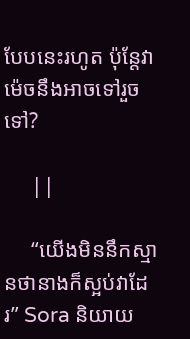បែបនេះរហូត ប៉ុន្តែវាម៉េចនឹងអាចទៅរួចទៅ?

     ||

     “យើងមិននឹកស្មានថានាងក៏ស្អប់វាដែរ” Sora និយាយ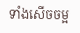ទាំងសើចចម្អ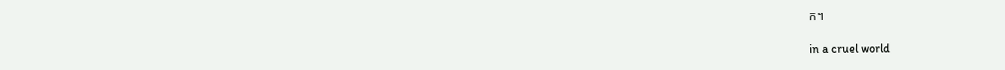ក។

in a cruel world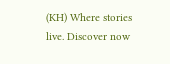(KH) Where stories live. Discover now